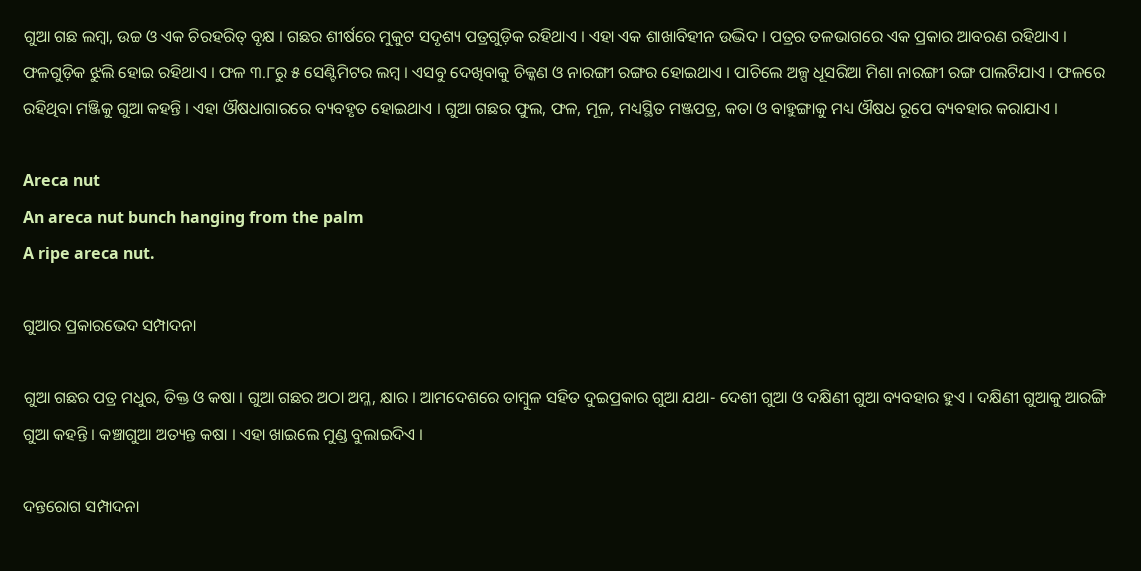ଗୁଆ ଗଛ ଲମ୍ବା, ଉଚ୍ଚ ଓ ଏକ ଚିରହରିତ୍ ବୃକ୍ଷ । ଗଛର ଶୀର୍ଷରେ ମୁକୁଟ ସଦୃଶ୍ୟ ପତ୍ରଗୁଡ଼ିକ ରହିଥାଏ । ଏହା ଏକ ଶାଖାବିହୀନ ଉଦ୍ଭିଦ । ପତ୍ରର ତଳଭାଗରେ ଏକ ପ୍ରକାର ଆବରଣ ରହିଥାଏ । ଫଳଗୁଡ଼ିକ ଝୁଲି ହୋଇ ରହିଥାଏ । ଫଳ ୩.୮ରୁ ୫ ସେଣ୍ଟିମିଟର ଲମ୍ବ । ଏସବୁ ଦେଖିବାକୁ ଚିକ୍କଣ ଓ ନାରଙ୍ଗୀ ରଙ୍ଗର ହୋଇଥାଏ । ପାଚିଲେ ଅଳ୍ପ ଧୂସରିଆ ମିଶା ନାରଙ୍ଗୀ ରଙ୍ଗ ପାଲଟିଯାଏ । ଫଳରେ ରହିଥିବା ମଞ୍ଜିକୁ ଗୁଆ କହନ୍ତି । ଏହା ଔଷଧାଗାରରେ ବ୍ୟବହୃତ ହୋଇଥାଏ । ଗୁଆ ଗଛର ଫୁଲ, ଫଳ, ମୂଳ, ମଧ୍ୟସ୍ଥିତ ମଞ୍ଜପତ୍ର, କତା ଓ ବାହୁଙ୍ଗାକୁ ମଧ୍ୟ ଔଷଧ ରୂପେ ବ୍ୟବହାର କରାଯାଏ ।

Areca nut
An areca nut bunch hanging from the palm
A ripe areca nut.

ଗୁଆର ପ୍ରକାରଭେଦ ସମ୍ପାଦନା

ଗୁଆ ଗଛର ପତ୍ର ମଧୁର, ତିକ୍ତ ଓ କଷା । ଗୁଆ ଗଛର ଅଠା ଅମ୍ଳ, କ୍ଷାର । ଆମଦେଶରେ ତାମ୍ବୁଳ ସହିତ ଦୁଇପ୍ରକାର ଗୁଆ ଯଥା- ଦେଶୀ ଗୁଆ ଓ ଦକ୍ଷିଣୀ ଗୁଆ ବ୍ୟବହାର ହୁଏ । ଦକ୍ଷିଣୀ ଗୁଆକୁ ଆରଙ୍ଗି ଗୁଆ କହନ୍ତି । କଞ୍ଚାଗୁଆ ଅତ୍ୟନ୍ତ କଷା । ଏହା ଖାଇଲେ ମୁଣ୍ଡ ବୁଲାଇଦିଏ ।

ଦନ୍ତରୋଗ ସମ୍ପାଦନା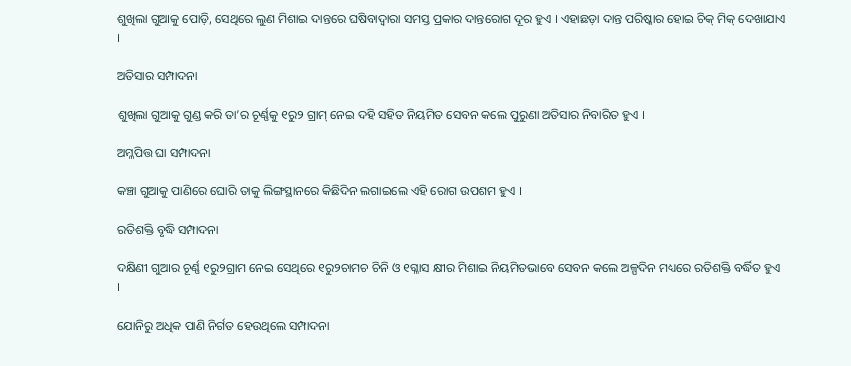ଶୁଖିଲା ଗୁଆକୁ ପୋଡ଼ି, ସେଥିରେ ଲୁଣ ମିଶାଇ ଦାନ୍ତରେ ଘଷିବାଦ୍ୱାରା ସମସ୍ତ ପ୍ରକାର ଦାନ୍ତରୋଗ ଦୂର ହୁଏ । ଏହାଛଡ଼ା ଦାନ୍ତ ପରିଷ୍କାର ହୋଇ ଚିକ୍ ମିକ୍ ଦେଖାଯାଏ ।

ଅତିସାର ସମ୍ପାଦନା

ଶୁଖିଲା ଗୁଆକୁ ଗୁଣ୍ଡ କରି ତା’ର ଚୂର୍ଣ୍ଣକୁ ୧ରୁ୨ ଗ୍ରାମ୍ ନେଇ ଦହି ସହିତ ନିୟମିତ ସେବନ କଲେ ପୁରୁଣା ଅତିସାର ନିବାରିତ ହୁଏ ।

ଅମ୍ଳପିତ୍ତ ଘା ସମ୍ପାଦନା

କଞ୍ଚା ଗୁଆକୁ ପାଣିରେ ଘୋରି ତାକୁ ଲିଙ୍ଗସ୍ଥାନରେ କିଛିଦିନ ଲଗାଇଲେ ଏହି ରୋଗ ଉପଶମ ହୁଏ ।

ରତିଶକ୍ତି ବୃଦ୍ଧି ସମ୍ପାଦନା

ଦକ୍ଷିଣୀ ଗୁଆର ଚୂର୍ଣ୍ଣ ୧ରୁ୨ଗ୍ରାମ ନେଇ ସେଥିରେ ୧ରୁ୨ଚାମଚ ଚିନି ଓ ୧ଗ୍ଳାସ କ୍ଷୀର ମିଶାଇ ନିୟମିତଭାବେ ସେବନ କଲେ ଅଳ୍ପଦିନ ମଧ୍ୟରେ ରତିଶକ୍ତି ବର୍ଦ୍ଧିତ ହୁଏ ।

ଯୋନିରୁ ଅଧିକ ପାଣି ନିର୍ଗତ ହେଉଥିଲେ ସମ୍ପାଦନା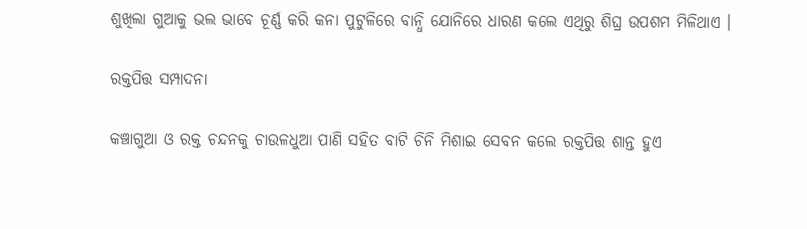ଶୁଖିଲା ଗୁଆକୁ ଭଲ ଭାବେ ଚୂର୍ଣ୍ଣ କରି କନା ପୁଟୁଳିରେ ବାନ୍ଧି ଯୋନିରେ ଧାରଣ କଲେ ଏଥିରୁ ଶିଘ୍ର ଉପଶମ ମିଳିଥାଏ ।

ରକ୍ତପିତ୍ତ ସମ୍ପାଦନା

କଞ୍ଚାଗୁଆ ଓ ରକ୍ତ ଚନ୍ଦନକୁ ଚାଉଳଧୁଆ ପାଣି ସହିତ ବାଟି ଚିନି ମିଶାଇ ସେବନ କଲେ ରକ୍ତପିତ୍ତ ଶାନ୍ତ ହୁଏ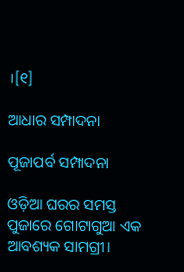।[୧]

ଆଧାର ସମ୍ପାଦନା

ପୂଜାପର୍ବ ସମ୍ପାଦନା

ଓଡ଼ିଆ ଘରର ସମସ୍ତ ପୁଜାରେ ଗୋଟାଗୁଆ ଏକ ଆବଶ୍ୟକ ସାମଗ୍ରୀ।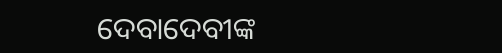ଦେବାଦେବୀଙ୍କ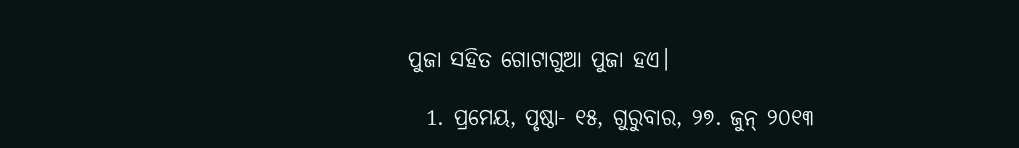ପୁଜା ସହିତ ଗୋଟାଗୁଆ ପୁଜା ହଏ।

  1. ପ୍ରମେୟ, ପୃଷ୍ଠା- ୧୫, ଗୁରୁବାର, ୨୭. ଜୁନ୍ ୨୦୧୩